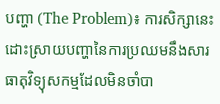បញ្ហា (The Problem)៖ ការសិក្សានេះដោះស្រាយបញ្ហានៃការប្រឈមនឹងសារធាតុវិទ្យុសកម្មដែលមិនចាំបា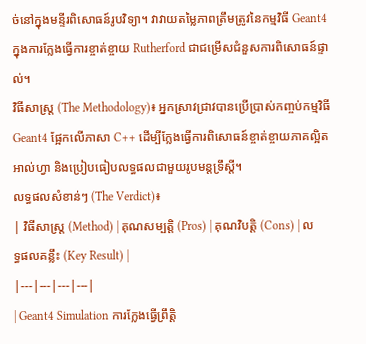ច់នៅក្នុងមន្ទីរពិសោធន៍រូបវិទ្យា។ វាវាយតម្លៃភាពត្រឹមត្រូវនៃកម្មវិធី Geant4 ក្នុងការក្លែងធ្វើការខ្ចាត់ខ្ចាយ Rutherford ជាជម្រើសជំនួសការពិសោធន៍ផ្ទាល់។
វិធីសាស្ត្រ (The Methodology)៖ អ្នកស្រាវជ្រាវបានប្រើប្រាស់កញ្ចប់កម្មវិធី Geant4 ផ្អែកលើភាសា C++ ដើម្បីក្លែងធ្វើការពិសោធន៍ខ្ចាត់ខ្ចាយភាគល្អិតអាល់ហ្វា និងប្រៀបធៀបលទ្ធផលជាមួយរូបមន្តទ្រឹស្តី។
លទ្ធផលសំខាន់ៗ (The Verdict)៖
| វិធីសាស្ត្រ (Method) | គុណសម្បត្តិ (Pros) | គុណវិបត្តិ (Cons) | លទ្ធផលគន្លឹះ (Key Result) |
|---|---|---|---|
| Geant4 Simulation ការក្លែងធ្វើព្រឹត្តិ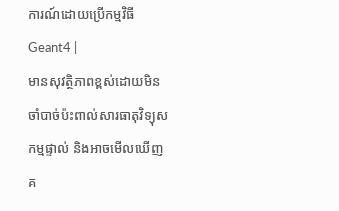ការណ៍ដោយប្រើកម្មវិធី Geant4 |
មានសុវត្ថិភាពខ្ពស់ដោយមិនចាំបាច់ប៉ះពាល់សារធាតុវិទ្យុសកម្មផ្ទាល់ និងអាចមើលឃើញគ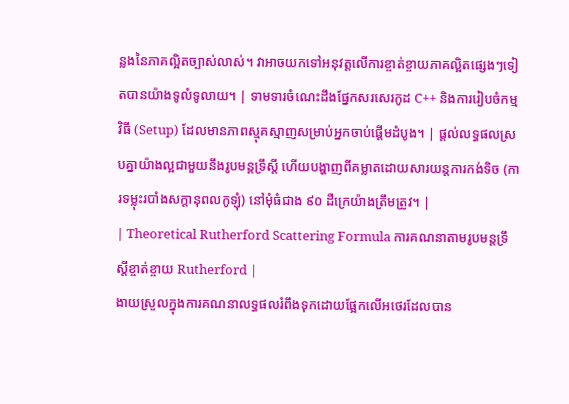ន្លងនៃភាគល្អិតច្បាស់លាស់។ វាអាចយកទៅអនុវត្តលើការខ្ចាត់ខ្ចាយភាគល្អិតផ្សេងៗទៀតបានយ៉ាងទូលំទូលាយ។ | ទាមទារចំណេះដឹងផ្នែកសរសេរកូដ C++ និងការរៀបចំកម្មវិធី (Setup) ដែលមានភាពស្មុគស្មាញសម្រាប់អ្នកចាប់ផ្តើមដំបូង។ | ផ្តល់លទ្ធផលស្របគ្នាយ៉ាងល្អជាមួយនឹងរូបមន្តទ្រឹស្តី ហើយបង្ហាញពីគម្លាតដោយសារយន្តការកង់ទិច (ការទម្លុះរបាំងសក្តានុពលកូឡុំ) នៅមុំធំជាង ៩០ ដឺក្រេយ៉ាងត្រឹមត្រូវ។ |
| Theoretical Rutherford Scattering Formula ការគណនាតាមរូបមន្តទ្រឹស្តីខ្ចាត់ខ្ចាយ Rutherford |
ងាយស្រួលក្នុងការគណនាលទ្ធផលរំពឹងទុកដោយផ្អែកលើអថេរដែលបាន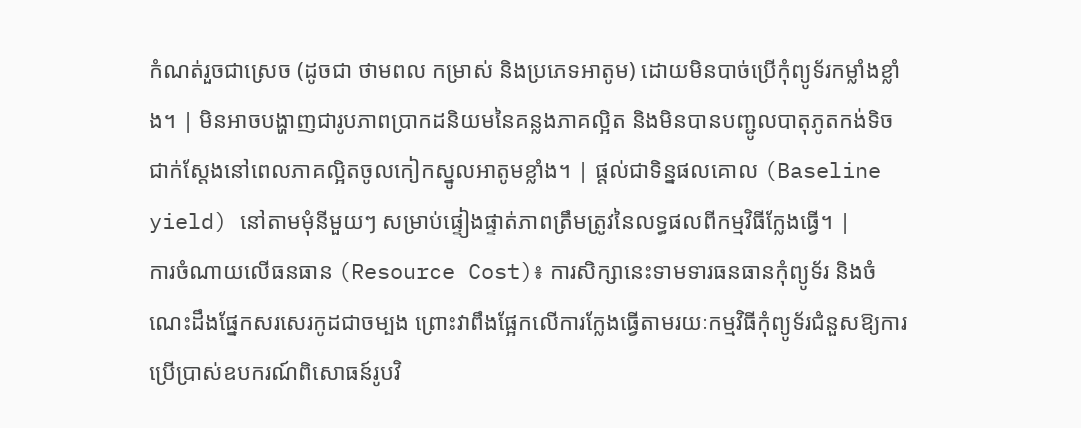កំណត់រួចជាស្រេច (ដូចជា ថាមពល កម្រាស់ និងប្រភេទអាតូម) ដោយមិនបាច់ប្រើកុំព្យូទ័រកម្លាំងខ្លាំង។ | មិនអាចបង្ហាញជារូបភាពប្រាកដនិយមនៃគន្លងភាគល្អិត និងមិនបានបញ្ជូលបាតុភូតកង់ទិចជាក់ស្តែងនៅពេលភាគល្អិតចូលកៀកស្នូលអាតូមខ្លាំង។ | ផ្តល់ជាទិន្នផលគោល (Baseline yield) នៅតាមមុំនីមួយៗ សម្រាប់ផ្ទៀងផ្ទាត់ភាពត្រឹមត្រូវនៃលទ្ធផលពីកម្មវិធីក្លែងធ្វើ។ |
ការចំណាយលើធនធាន (Resource Cost)៖ ការសិក្សានេះទាមទារធនធានកុំព្យូទ័រ និងចំណេះដឹងផ្នែកសរសេរកូដជាចម្បង ព្រោះវាពឹងផ្អែកលើការក្លែងធ្វើតាមរយៈកម្មវិធីកុំព្យូទ័រជំនួសឱ្យការប្រើប្រាស់ឧបករណ៍ពិសោធន៍រូបវិ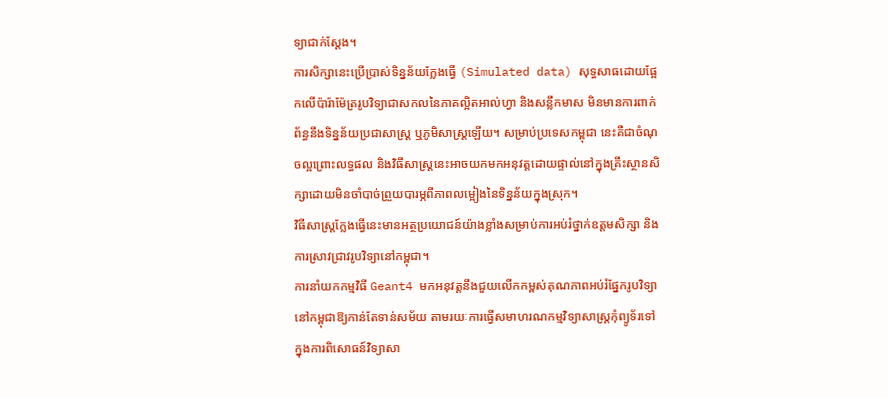ទ្យាជាក់ស្តែង។
ការសិក្សានេះប្រើប្រាស់ទិន្នន័យក្លែងធ្វើ (Simulated data) សុទ្ធសាធដោយផ្អែកលើប៉ារ៉ាម៉ែត្ររូបវិទ្យាជាសកលនៃភាគល្អិតអាល់ហ្វា និងសន្លឹកមាស មិនមានការពាក់ព័ន្ធនឹងទិន្នន័យប្រជាសាស្ត្រ ឬភូមិសាស្ត្រឡើយ។ សម្រាប់ប្រទេសកម្ពុជា នេះគឺជាចំណុចល្អព្រោះលទ្ធផល និងវិធីសាស្ត្រនេះអាចយកមកអនុវត្តដោយផ្ទាល់នៅក្នុងគ្រឹះស្ថានសិក្សាដោយមិនចាំបាច់ព្រួយបារម្ភពីភាពលម្អៀងនៃទិន្នន័យក្នុងស្រុក។
វិធីសាស្ត្រក្លែងធ្វើនេះមានអត្ថប្រយោជន៍យ៉ាងខ្លាំងសម្រាប់ការអប់រំថ្នាក់ឧត្តមសិក្សា និងការស្រាវជ្រាវរូបវិទ្យានៅកម្ពុជា។
ការនាំយកកម្មវិធី Geant4 មកអនុវត្តនឹងជួយលើកកម្ពស់គុណភាពអប់រំផ្នែករូបវិទ្យានៅកម្ពុជាឱ្យកាន់តែទាន់សម័យ តាមរយៈការធ្វើសមាហរណកម្មវិទ្យាសាស្ត្រកុំព្យូទ័រទៅក្នុងការពិសោធន៍វិទ្យាសា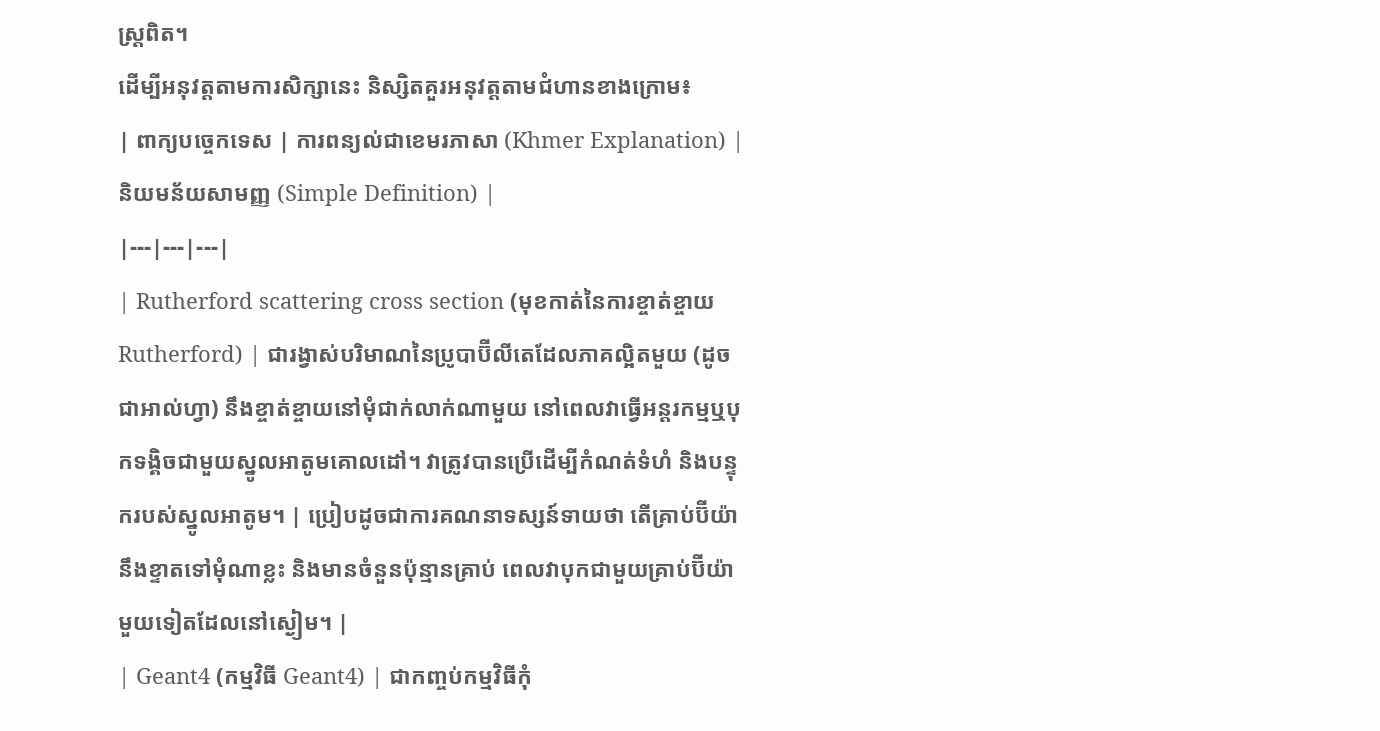ស្ត្រពិត។
ដើម្បីអនុវត្តតាមការសិក្សានេះ និស្សិតគួរអនុវត្តតាមជំហានខាងក្រោម៖
| ពាក្យបច្ចេកទេស | ការពន្យល់ជាខេមរភាសា (Khmer Explanation) | និយមន័យសាមញ្ញ (Simple Definition) |
|---|---|---|
| Rutherford scattering cross section (មុខកាត់នៃការខ្ចាត់ខ្ចាយ Rutherford) | ជារង្វាស់បរិមាណនៃប្រូបាប៊ីលីតេដែលភាគល្អិតមួយ (ដូចជាអាល់ហ្វា) នឹងខ្ចាត់ខ្ចាយនៅមុំជាក់លាក់ណាមួយ នៅពេលវាធ្វើអន្តរកម្មឬបុកទង្គិចជាមួយស្នូលអាតូមគោលដៅ។ វាត្រូវបានប្រើដើម្បីកំណត់ទំហំ និងបន្ទុករបស់ស្នូលអាតូម។ | ប្រៀបដូចជាការគណនាទស្សន៍ទាយថា តើគ្រាប់ប៊ីយ៉ានឹងខ្ទាតទៅមុំណាខ្លះ និងមានចំនួនប៉ុន្មានគ្រាប់ ពេលវាបុកជាមួយគ្រាប់ប៊ីយ៉ាមួយទៀតដែលនៅស្ងៀម។ |
| Geant4 (កម្មវិធី Geant4) | ជាកញ្ចប់កម្មវិធីកុំ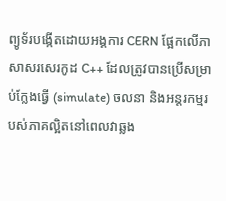ព្យូទ័របង្កើតដោយអង្គការ CERN ផ្អែកលើភាសាសរសេរកូដ C++ ដែលត្រូវបានប្រើសម្រាប់ក្លែងធ្វើ (simulate) ចលនា និងអន្តរកម្មរបស់ភាគល្អិតនៅពេលវាឆ្លង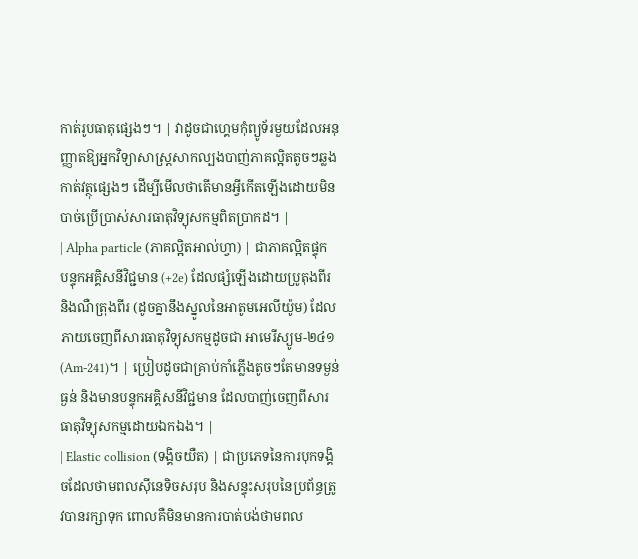កាត់រូបធាតុផ្សេងៗ។ | វាដូចជាហ្គេមកុំព្យូទ័រមួយដែលអនុញ្ញាតឱ្យអ្នកវិទ្យាសាស្ត្រសាកល្បងបាញ់ភាគល្អិតតូចៗឆ្លងកាត់វត្ថុផ្សេងៗ ដើម្បីមើលថាតើមានអ្វីកើតឡើងដោយមិនបាច់ប្រើប្រាស់សារធាតុវិទ្យុសកម្មពិតប្រាកដ។ |
| Alpha particle (ភាគល្អិតអាល់ហ្វា) | ជាភាគល្អិតផ្ទុកបន្ទុកអគ្គិសនីវិជ្ជមាន (+2e) ដែលផ្សំឡើងដោយប្រូតុងពីរនិងណឺត្រុងពីរ (ដូចគ្នានឹងស្នូលនៃអាតូមអេលីយ៉ូម) ដែលភាយចេញពីសារធាតុវិទ្យុសកម្មដូចជា អាមេរីស្យូម-២៤១ (Am-241)។ | ប្រៀបដូចជាគ្រាប់កាំភ្លើងតូចៗតែមានទម្ងន់ធ្ងន់ និងមានបន្ទុកអគ្គិសនីវិជ្ជមាន ដែលបាញ់ចេញពីសារធាតុវិទ្យុសកម្មដោយឯកឯង។ |
| Elastic collision (ទង្គិចយឺត) | ជាប្រភេទនៃការបុកទង្គិចដែលថាមពលស៊ីនេទិចសរុប និងសន្ទុះសរុបនៃប្រព័ន្ធត្រូវបានរក្សាទុក ពោលគឺមិនមានការបាត់បង់ថាមពល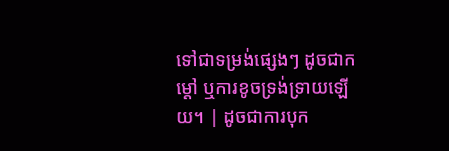ទៅជាទម្រង់ផ្សេងៗ ដូចជាកម្ដៅ ឬការខូចទ្រង់ទ្រាយឡើយ។ | ដូចជាការបុក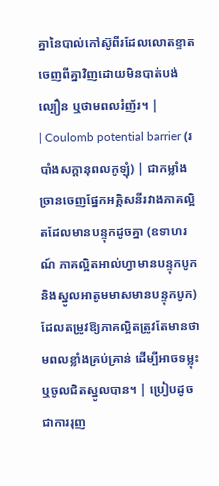គ្នានៃបាល់កៅស៊ូពីរដែលលោតខ្ទាតចេញពីគ្នាវិញដោយមិនបាត់បង់ល្បឿន ឬថាមពលរំញ័រ។ |
| Coulomb potential barrier (របាំងសក្តានុពលកូឡុំ) | ជាកម្លាំងច្រានចេញផ្នែកអគ្គិសនីរវាងភាគល្អិតដែលមានបន្ទុកដូចគ្នា (ឧទាហរណ៍ ភាគល្អិតអាល់ហ្វាមានបន្ទុកបូក និងស្នូលអាតូមមាសមានបន្ទុកបូក) ដែលតម្រូវឱ្យភាគល្អិតត្រូវតែមានថាមពលខ្លាំងគ្រប់គ្រាន់ ដើម្បីអាចទម្លុះឬចូលជិតស្នូលបាន។ | ប្រៀបដូចជាការរុញ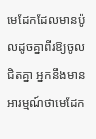មេដែកដែលមានប៉ូលដូចគ្នាពីរឱ្យចូលជិតគ្នា អ្នកនឹងមានអារម្មណ៍ថាមេដែក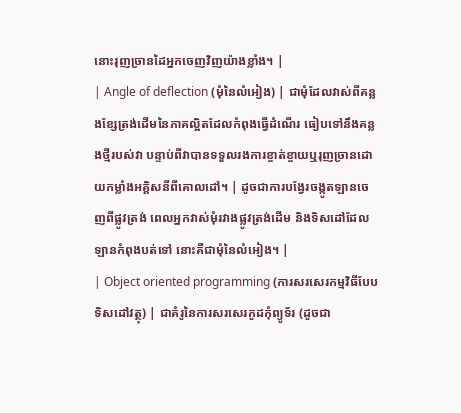នោះរុញច្រានដៃអ្នកចេញវិញយ៉ាងខ្លាំង។ |
| Angle of deflection (មុំនៃលំអៀង) | ជាមុំដែលវាស់ពីគន្លងខ្សែត្រង់ដើមនៃភាគល្អិតដែលកំពុងធ្វើដំណើរ ធៀបទៅនឹងគន្លងថ្មីរបស់វា បន្ទាប់ពីវាបានទទួលរងការខ្ចាត់ខ្ចាយឬរុញច្រានដោយកម្លាំងអគ្គិសនីពីគោលដៅ។ | ដូចជាការបង្វែរចង្កូតឡានចេញពីផ្លូវត្រង់ ពេលអ្នកវាស់មុំរវាងផ្លូវត្រង់ដើម និងទិសដៅដែលឡានកំពុងបត់ទៅ នោះគឺជាមុំនៃលំអៀង។ |
| Object oriented programming (ការសរសេរកម្មវិធីបែបទិសដៅវត្ថុ) | ជាគំរូនៃការសរសេរកូដកុំព្យូទ័រ (ដូចជា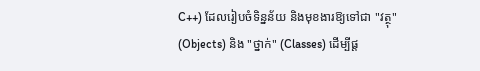C++) ដែលរៀបចំទិន្នន័យ និងមុខងារឱ្យទៅជា "វត្ថុ" (Objects) និង "ថ្នាក់" (Classes) ដើម្បីផ្ត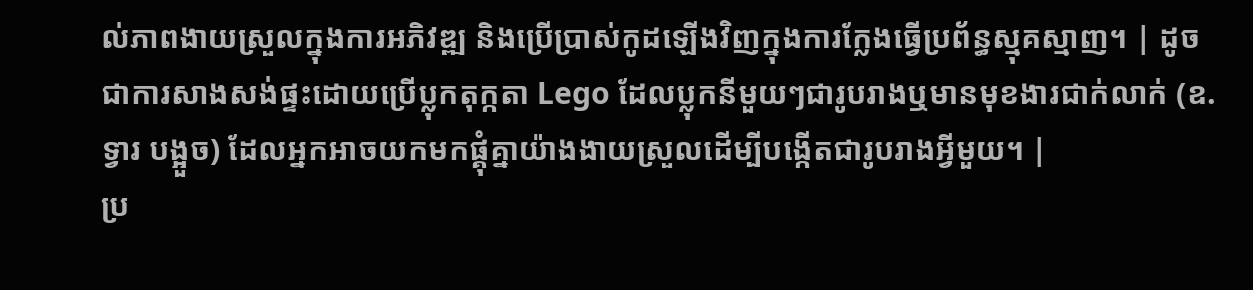ល់ភាពងាយស្រួលក្នុងការអភិវឌ្ឍ និងប្រើប្រាស់កូដឡើងវិញក្នុងការក្លែងធ្វើប្រព័ន្ធស្មុគស្មាញ។ | ដូចជាការសាងសង់ផ្ទះដោយប្រើប្លុកតុក្កតា Lego ដែលប្លុកនីមួយៗជារូបរាងឬមានមុខងារជាក់លាក់ (ឧ. ទ្វារ បង្អួច) ដែលអ្នកអាចយកមកផ្គុំគ្នាយ៉ាងងាយស្រួលដើម្បីបង្កើតជារូបរាងអ្វីមួយ។ |
ប្រ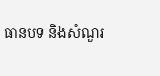ធានបទ និងសំណួរ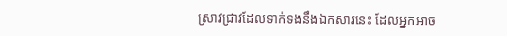ស្រាវជ្រាវដែលទាក់ទងនឹងឯកសារនេះ ដែលអ្នកអាច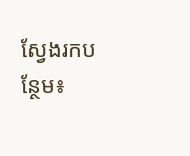ស្វែងរកបន្ថែម៖